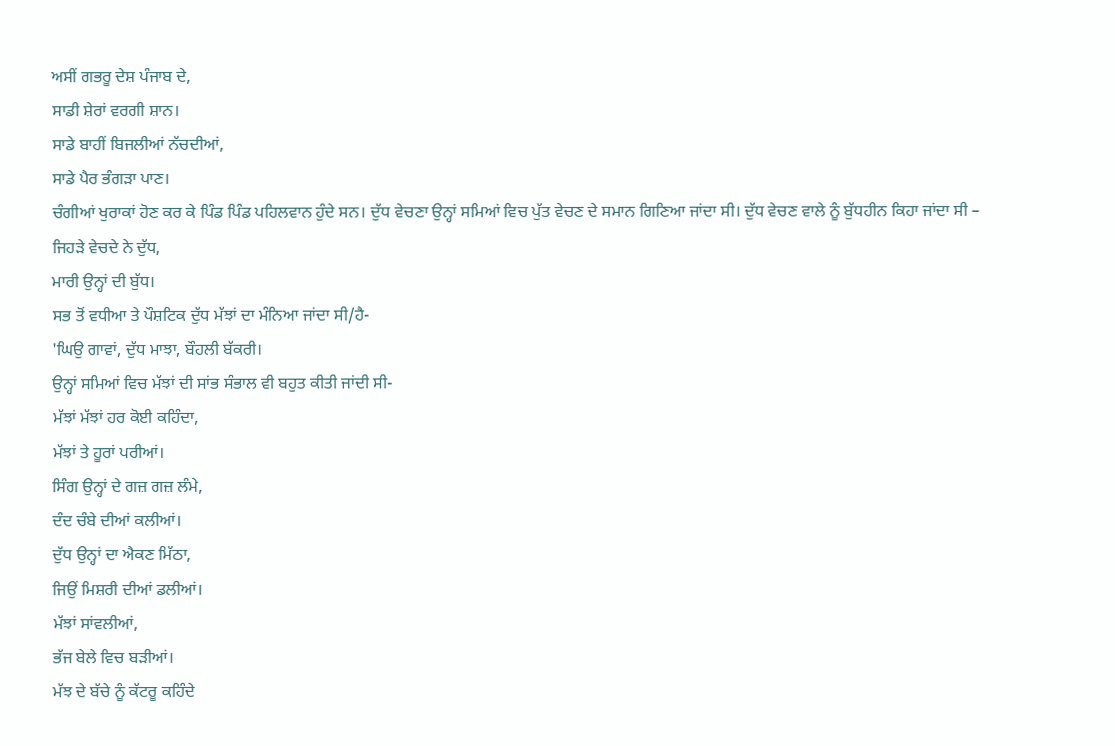ਅਸੀਂ ਗਭਰੂ ਦੇਸ਼ ਪੰਜਾਬ ਦੇ,
ਸਾਡੀ ਸ਼ੇਰਾਂ ਵਰਗੀ ਸ਼ਾਨ।
ਸਾਡੇ ਬਾਹੀਂ ਬਿਜਲੀਆਂ ਨੱਚਦੀਆਂ,
ਸਾਡੇ ਪੈਰ ਭੰਗੜਾ ਪਾਣ।
ਚੰਗੀਆਂ ਖੁਰਾਕਾਂ ਹੋਣ ਕਰ ਕੇ ਪਿੰਡ ਪਿੰਡ ਪਹਿਲਵਾਨ ਹੁੰਦੇ ਸਨ। ਦੁੱਧ ਵੇਚਣਾ ਉਨ੍ਹਾਂ ਸਮਿਆਂ ਵਿਚ ਪੁੱਤ ਵੇਚਣ ਦੇ ਸਮਾਨ ਗਿਣਿਆ ਜਾਂਦਾ ਸੀ। ਦੁੱਧ ਵੇਚਣ ਵਾਲੇ ਨੂੰ ਬੁੱਧਹੀਨ ਕਿਹਾ ਜਾਂਦਾ ਸੀ –
ਜਿਹੜੇ ਵੇਚਦੇ ਨੇ ਦੁੱਧ,
ਮਾਰੀ ਉਨ੍ਹਾਂ ਦੀ ਬੁੱਧ।
ਸਭ ਤੋਂ ਵਧੀਆ ਤੇ ਪੌਸ਼ਟਿਕ ਦੁੱਧ ਮੱਝਾਂ ਦਾ ਮੰਨਿਆ ਜਾਂਦਾ ਸੀ/ਹੈ-
'ਘਿਉ ਗਾਵਾਂ, ਦੁੱਧ ਮਾਝਾ, ਬੌਹਲੀ ਬੱਕਰੀ।
ਉਨ੍ਹਾਂ ਸਮਿਆਂ ਵਿਚ ਮੱਝਾਂ ਦੀ ਸਾਂਭ ਸੰਭਾਲ ਵੀ ਬਹੁਤ ਕੀਤੀ ਜਾਂਦੀ ਸੀ-
ਮੱਝਾਂ ਮੱਝਾਂ ਹਰ ਕੋਈ ਕਹਿੰਦਾ,
ਮੱਝਾਂ ਤੇ ਹੂਰਾਂ ਪਰੀਆਂ।
ਸਿੰਗ ਉਨ੍ਹਾਂ ਦੇ ਗਜ਼ ਗਜ਼ ਲੰਮੇ,
ਦੰਦ ਚੰਬੇ ਦੀਆਂ ਕਲੀਆਂ।
ਦੁੱਧ ਉਨ੍ਹਾਂ ਦਾ ਐਕਣ ਮਿੱਠਾ,
ਜਿਉਂ ਮਿਸ਼ਰੀ ਦੀਆਂ ਡਲੀਆਂ।
ਮੱਝਾਂ ਸਾਂਵਲੀਆਂ,
ਭੱਜ ਬੇਲੇ ਵਿਚ ਬੜੀਆਂ।
ਮੱਝ ਦੇ ਬੱਚੇ ਨੂੰ ਕੱਟਰੂ ਕਹਿੰਦੇ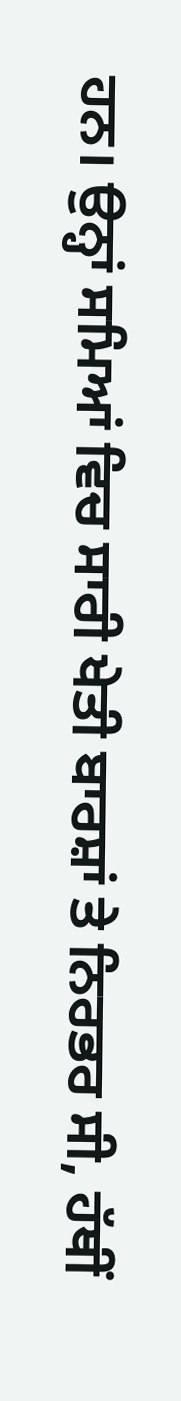ਹਨ। ਉਨ੍ਹਾਂ ਸਮਿਆਂ ਵਿਚ ਸਾਰੀ ਖੇਤੀ ਬਾਰਸ਼ਾਂ ਤੇ ਨਿਰਭਰ ਸੀ, ਹੱਥੀਂ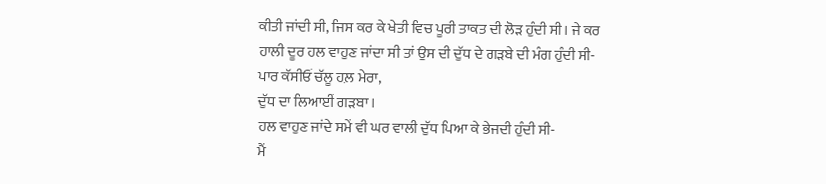ਕੀਤੀ ਜਾਂਦੀ ਸੀ, ਜਿਸ ਕਰ ਕੇ ਖੇਤੀ ਵਿਚ ਪੂਰੀ ਤਾਕਤ ਦੀ ਲੋੜ ਹੁੰਦੀ ਸੀ। ਜੇ ਕਰ ਹਾਲੀ ਦੂਰ ਹਲ ਵਾਹੁਣ ਜਾਂਦਾ ਸੀ ਤਾਂ ਉਸ ਦੀ ਦੁੱਧ ਦੇ ਗੜਬੇ ਦੀ ਮੰਗ ਹੁੰਦੀ ਸੀ-
ਪਾਰ ਕੱਸੀਓਂ ਚੱਲੂ ਹਲ਼ ਮੇਰਾ,
ਦੁੱਧ ਦਾ ਲਿਆਈਂ ਗੜਬਾ।
ਹਲ ਵਾਹੁਣ ਜਾਂਦੇ ਸਮੇਂ ਵੀ ਘਰ ਵਾਲੀ ਦੁੱਧ ਪਿਆ ਕੇ ਭੇਜਦੀ ਹੁੰਦੀ ਸੀ-
ਮੈਂ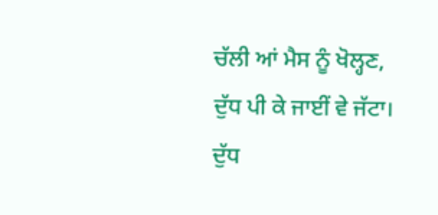ਚੱਲੀ ਆਂ ਮੈਸ ਨੂੰ ਖੋਲ੍ਹਣ,
ਦੁੱਧ ਪੀ ਕੇ ਜਾਈਂ ਵੇ ਜੱਟਾ।
ਦੁੱਧ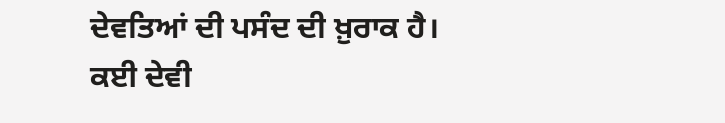ਦੇਵਤਿਆਂ ਦੀ ਪਸੰਦ ਦੀ ਖ਼ੁਰਾਕ ਹੈ। ਕਈ ਦੇਵੀ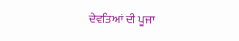ਦੇਵਤਿਆਂ ਦੀ ਪੂਜਾ